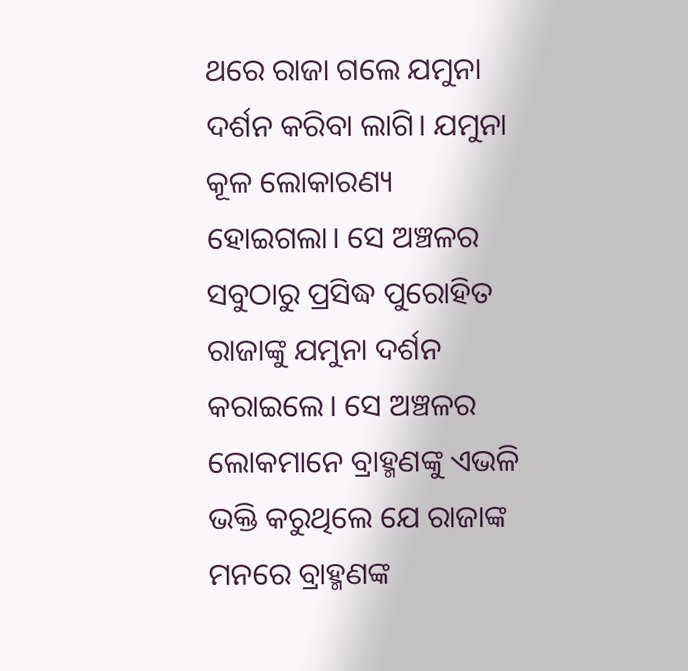ଥରେ ରାଜା ଗଲେ ଯମୁନା ଦର୍ଶନ କରିବା ଲାଗି। ଯମୁନା କୂଳ ଲୋକାରଣ୍ୟ ହୋଇଗଲା। ସେ ଅଞ୍ଚଳର ସବୁଠାରୁ ପ୍ରସିଦ୍ଧ ପୁରୋହିତ ରାଜାଙ୍କୁ ଯମୁନା ଦର୍ଶନ କରାଇଲେ। ସେ ଅଞ୍ଚଳର ଲୋକମାନେ ବ୍ରାହ୍ମଣଙ୍କୁ ଏଭଳି ଭକ୍ତି କରୁଥିଲେ ଯେ ରାଜାଙ୍କ ମନରେ ବ୍ରାହ୍ମଣଙ୍କ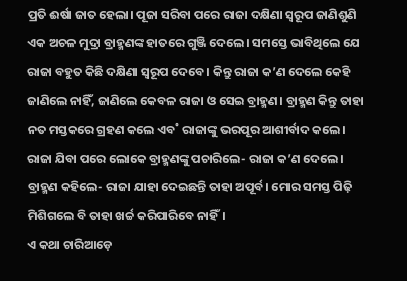ପ୍ରତି ଈର୍ଷା ଜାତ ହେଲା। ପୂଜା ସରିବା ପରେ ରାଜା ଦକ୍ଷିଣା ସ୍ବରୂପ ଜାଣିଶୁଣି ଏକ ଅଚଳ ମୁଦ୍ରା ବ୍ରାହ୍ମଣଙ୍କ ହାତରେ ଗୁଞ୍ଜି ଦେଲେ। ସମସ୍ତେ ଭାବିଥିଲେ ଯେ ରାଜା ବହୁତ କିଛି ଦକ୍ଷିଣା ସ୍ବରୂପ ଦେବେ। କିନ୍ତୁ ରାଜା କ’ଣ ଦେଲେ କେହି ଜାଣିଲେ ନାହିଁ, ଜାଣିଲେ କେବଳ ରାଜା ଓ ସେଇ ବ୍ରାହ୍ମଣ। ବ୍ରାହ୍ମଣ କିନ୍ତୁ ତାହା ନତ ମସ୍ତକରେ ଗ୍ରହଣ କଲେ ଏବ˚ ରାଜାଙ୍କୁ ଭରପୂର ଆଶୀର୍ବାଦ କଲେ।
ରାଜା ଯିବା ପରେ ଲୋକେ ବ୍ରାହ୍ମଣଙ୍କୁ ପଚାରିଲେ- ରାଜା କ’ଣ ଦେଲେ। ବ୍ରାହ୍ମଣ କହିଲେ- ରାଜା ଯାହା ଦେଇଛନ୍ତି ତାହା ଅପୂର୍ବ। ମୋର ସମସ୍ତ ପିଢ଼ି ମିଶିଗଲେ ବି ତାହା ଖର୍ଚ୍ଚ କରିପାରିବେ ନାହିଁ।
ଏ କଥା ଚାରିଆଡ଼େ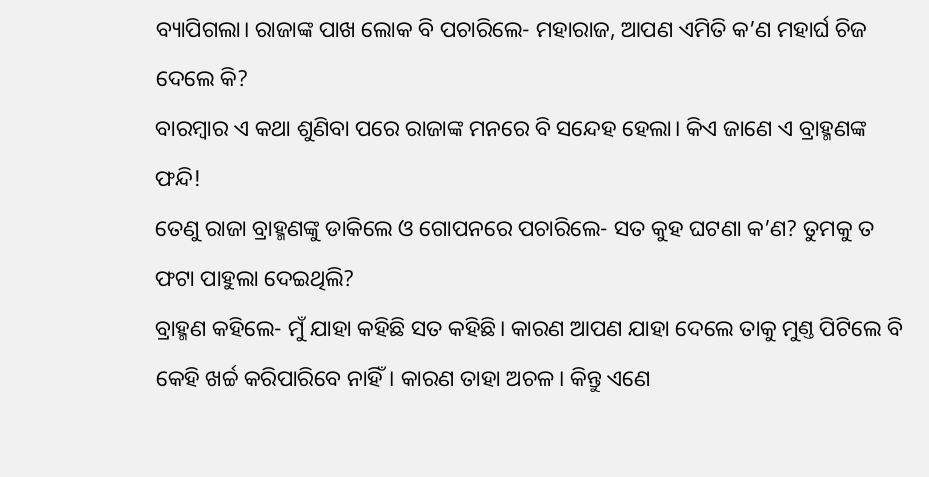ବ୍ୟାପିଗଲା। ରାଜାଙ୍କ ପାଖ ଲୋକ ବି ପଚାରିଲେ- ମହାରାଜ, ଆପଣ ଏମିତି କ’ଣ ମହାର୍ଘ ଚିଜ ଦେଲେ କି?
ବାରମ୍ବାର ଏ କଥା ଶୁଣିବା ପରେ ରାଜାଙ୍କ ମନରେ ବି ସନ୍ଦେହ ହେଲା। କିଏ ଜାଣେ ଏ ବ୍ରାହ୍ମଣଙ୍କ ଫନ୍ଦି!
ତେଣୁ ରାଜା ବ୍ରାହ୍ମଣଙ୍କୁ ଡାକିଲେ ଓ ଗୋପନରେ ପଚାରିଲେ- ସତ କୁହ ଘଟଣା କ’ଣ? ତୁମକୁ ତ ଫଟା ପାହୁଲା ଦେଇଥିଲି?
ବ୍ରାହ୍ମଣ କହିଲେ- ମୁଁ ଯାହା କହିଛି ସତ କହିଛି। କାରଣ ଆପଣ ଯାହା ଦେଲେ ତାକୁ ମୁଣ୍ତ ପିଟିଲେ ବି କେହି ଖର୍ଚ୍ଚ କରିପାରିବେ ନାହିଁ। କାରଣ ତାହା ଅଚଳ। କିନ୍ତୁ ଏଣେ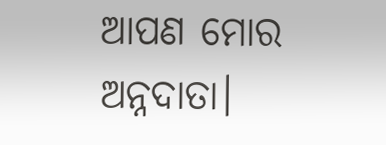ଆପଣ ମୋର ଅନ୍ନଦାତା।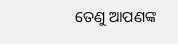ତେଣୁ ଆପଣଙ୍କ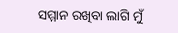ସମ୍ମାନ ରଖିବା ଲାଗି ମୁଁ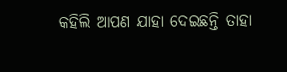କହିଲି ଆପଣ ଯାହା ଦେଇଛନ୍ତି ତାହା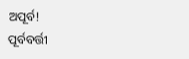ଅପୂର୍ବ!
ପୂର୍ବବର୍ତ୍ତୀ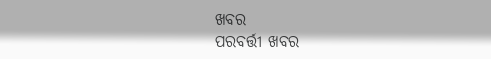ଖବର
ପରବର୍ତ୍ତୀ ଖବର